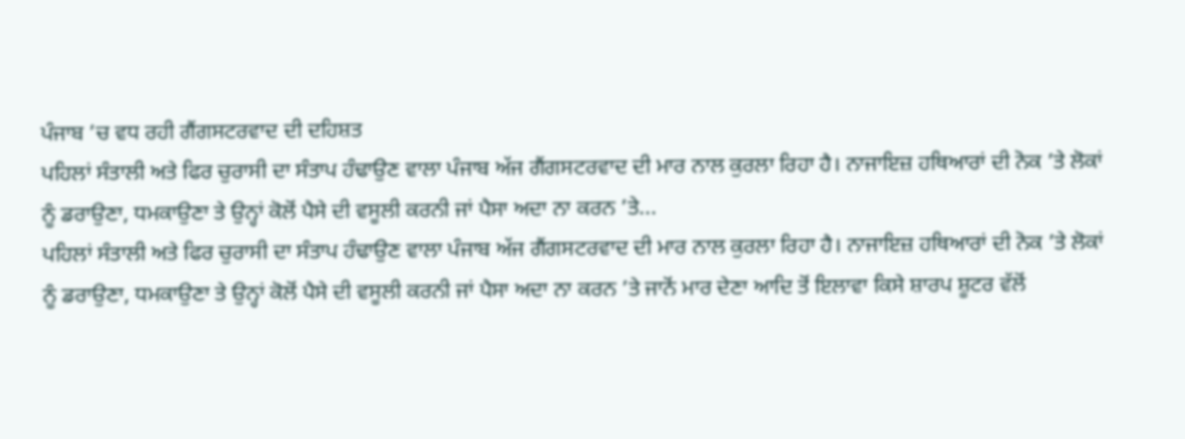ਪੰਜਾਬ ’ਚ ਵਧ ਰਹੀ ਗੈਂਗਸਟਰਵਾਦ ਦੀ ਦਹਿਸ਼ਤ
ਪਹਿਲਾਂ ਸੰਤਾਲੀ ਅਤੇ ਫਿਰ ਚੁਰਾਸੀ ਦਾ ਸੰਤਾਪ ਹੰਢਾਉਣ ਵਾਲਾ ਪੰਜਾਬ ਅੱਜ ਗੈਂਗਸਟਰਵਾਦ ਦੀ ਮਾਰ ਨਾਲ ਕੁਰਲਾ ਰਿਹਾ ਹੈ। ਨਾਜਾਇਜ਼ ਹਥਿਆਰਾਂ ਦੀ ਨੋਕ ’ਤੇ ਲੋਕਾਂ ਨੂੰ ਡਰਾਉਣਾ, ਧਮਕਾਉਣਾ ਤੇ ਉਨ੍ਹਾਂ ਕੋਲੋਂ ਪੈਸੇ ਦੀ ਵਸੂਲੀ ਕਰਨੀ ਜਾਂ ਪੈਸਾ ਅਦਾ ਨਾ ਕਰਨ ’ਤੇ...
ਪਹਿਲਾਂ ਸੰਤਾਲੀ ਅਤੇ ਫਿਰ ਚੁਰਾਸੀ ਦਾ ਸੰਤਾਪ ਹੰਢਾਉਣ ਵਾਲਾ ਪੰਜਾਬ ਅੱਜ ਗੈਂਗਸਟਰਵਾਦ ਦੀ ਮਾਰ ਨਾਲ ਕੁਰਲਾ ਰਿਹਾ ਹੈ। ਨਾਜਾਇਜ਼ ਹਥਿਆਰਾਂ ਦੀ ਨੋਕ ’ਤੇ ਲੋਕਾਂ ਨੂੰ ਡਰਾਉਣਾ, ਧਮਕਾਉਣਾ ਤੇ ਉਨ੍ਹਾਂ ਕੋਲੋਂ ਪੈਸੇ ਦੀ ਵਸੂਲੀ ਕਰਨੀ ਜਾਂ ਪੈਸਾ ਅਦਾ ਨਾ ਕਰਨ ’ਤੇ ਜਾਨੋਂ ਮਾਰ ਦੇਣਾ ਆਦਿ ਤੋਂ ਇਲਾਵਾ ਕਿਸੇ ਸ਼ਾਰਪ ਸ਼ੂਟਰ ਵੱਲੋਂ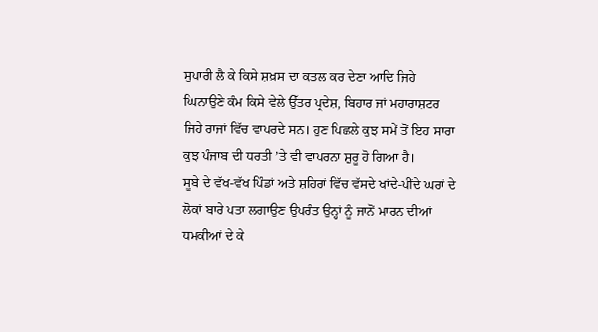ਸੁਪਾਰੀ ਲੈ ਕੇ ਕਿਸੇ ਸ਼ਖ਼ਸ ਦਾ ਕਤਲ ਕਰ ਦੇਣਾ ਆਦਿ ਜਿਹੇ ਘਿਨਾਉਣੇ ਕੰਮ ਕਿਸੇ ਵੇਲੇ ਉੱਤਰ ਪ੍ਰਦੇਸ਼, ਬਿਹਾਰ ਜਾਂ ਮਹਾਰਾਸ਼ਟਰ ਜਿਹੇ ਰਾਜਾਂ ਵਿੱਚ ਵਾਪਰਦੇ ਸਨ। ਹੁਣ ਪਿਛਲੇ ਕੁਝ ਸਮੇਂ ਤੋਂ ਇਹ ਸਾਰਾ ਕੁਝ ਪੰਜਾਬ ਦੀ ਧਰਤੀ ’ਤੇ ਵੀ ਵਾਪਰਨਾ ਸ਼ੁਰੂ ਹੋ ਗਿਆ ਹੈ।
ਸੂਬੇ ਦੇ ਵੱਖ-ਵੱਖ ਪਿੰਡਾਂ ਅਤੇ ਸ਼ਹਿਰਾਂ ਵਿੱਚ ਵੱਸਦੇ ਖਾਂਦੇ-ਪੀਂਦੇ ਘਰਾਂ ਦੇ ਲੋਕਾਂ ਬਾਰੇ ਪਤਾ ਲਗਾਉਣ ਉਪਰੰਤ ਉਨ੍ਹਾਂ ਨੂੰ ਜਾਨੋਂ ਮਾਰਨ ਦੀਆਂ ਧਮਕੀਆਂ ਦੇ ਕੇ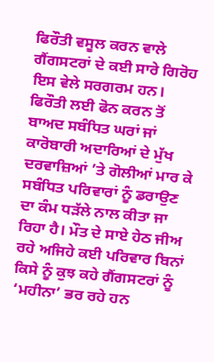ਫਿਰੌਤੀ ਵਸੂਲ ਕਰਨ ਵਾਲੇ ਗੈਂਗਸਟਰਾਂ ਦੇ ਕਈ ਸਾਰੇ ਗਿਰੋਹ ਇਸ ਵੇਲੇ ਸਰਗਰਮ ਹਨ। ਫਿਰੌਤੀ ਲਈ ਫੋਨ ਕਰਨ ਤੋਂ ਬਾਅਦ ਸਬੰਧਿਤ ਘਰਾਂ ਜਾਂ ਕਾਰੋਬਾਰੀ ਅਦਾਰਿਆਂ ਦੇ ਮੁੱਖ ਦਰਵਾਜ਼ਿਆਂ ’ਤੇ ਗੋਲੀਆਂ ਮਾਰ ਕੇ ਸਬੰਧਿਤ ਪਰਿਵਾਰਾਂ ਨੂੰ ਡਰਾਉਣ ਦਾ ਕੰਮ ਧੜੱਲੇ ਨਾਲ ਕੀਤਾ ਜਾ ਰਿਹਾ ਹੈ। ਮੌਤ ਦੇ ਸਾਏ ਹੇਠ ਜੀਅ ਰਹੇ ਅਜਿਹੇ ਕਈ ਪਰਿਵਾਰ ਬਿਨਾਂ ਕਿਸੇ ਨੂੰ ਕੁਝ ਕਹੇ ਗੈਂਗਸਟਰਾਂ ਨੂੰ ‘ਮਹੀਨਾ’ ਭਰ ਰਹੇ ਹਨ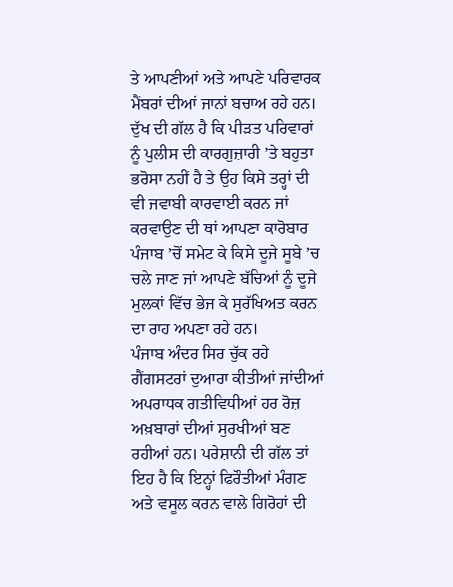ਤੇ ਆਪਣੀਆਂ ਅਤੇ ਆਪਣੇ ਪਰਿਵਾਰਕ ਮੈਂਬਰਾਂ ਦੀਆਂ ਜਾਨਾਂ ਬਚਾਅ ਰਹੇ ਹਨ। ਦੁੱਖ ਦੀ ਗੱਲ ਹੈ ਕਿ ਪੀੜਤ ਪਰਿਵਾਰਾਂ ਨੂੰ ਪੁਲੀਸ ਦੀ ਕਾਰਗੁਜ਼ਾਰੀ ’ਤੇ ਬਹੁਤਾ ਭਰੋਸਾ ਨਹੀਂ ਹੈ ਤੇ ਉਹ ਕਿਸੇ ਤਰ੍ਹਾਂ ਦੀ ਵੀ ਜਵਾਬੀ ਕਾਰਵਾਈ ਕਰਨ ਜਾਂ ਕਰਵਾਉਣ ਦੀ ਥਾਂ ਆਪਣਾ ਕਾਰੋਬਾਰ ਪੰਜਾਬ ’ਚੋਂ ਸਮੇਟ ਕੇ ਕਿਸੇ ਦੂਜੇ ਸੂਬੇ ’ਚ ਚਲੇ ਜਾਣ ਜਾਂ ਆਪਣੇ ਬੱਚਿਆਂ ਨੂੰ ਦੂਜੇ ਮੁਲਕਾਂ ਵਿੱਚ ਭੇਜ ਕੇ ਸੁਰੱਖਿਅਤ ਕਰਨ ਦਾ ਰਾਹ ਅਪਣਾ ਰਹੇ ਹਨ।
ਪੰਜਾਬ ਅੰਦਰ ਸਿਰ ਚੁੱਕ ਰਹੇ ਗੈਂਗਸਟਰਾਂ ਦੁਆਰਾ ਕੀਤੀਆਂ ਜਾਂਦੀਆਂ ਅਪਰਾਧਕ ਗਤੀਵਿਧੀਆਂ ਹਰ ਰੋਜ਼ ਅਖ਼ਬਾਰਾਂ ਦੀਆਂ ਸੁਰਖੀਆਂ ਬਣ ਰਹੀਆਂ ਹਨ। ਪਰੇਸ਼ਾਨੀ ਦੀ ਗੱਲ ਤਾਂ ਇਹ ਹੈ ਕਿ ਇਨ੍ਹਾਂ ਫਿਰੌਤੀਆਂ ਮੰਗਣ ਅਤੇ ਵਸੂਲ ਕਰਨ ਵਾਲੇ ਗਿਰੋਹਾਂ ਦੀ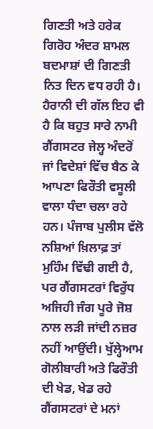ਗਿਣਤੀ ਅਤੇ ਹਰੇਕ ਗਿਰੋਹ ਅੰਦਰ ਸ਼ਾਮਲ ਬਦਮਾਸ਼ਾਂ ਦੀ ਗਿਣਤੀ ਨਿਤ ਦਿਨ ਵਧ ਰਹੀ ਹੈ। ਹੈਰਾਨੀ ਦੀ ਗੱਲ ਇਹ ਵੀ ਹੈ ਕਿ ਬਹੁਤ ਸਾਰੇ ਨਾਮੀ ਗੈਂਗਸਟਰ ਜੇਲ੍ਹ ਅੰਦਰੋਂ ਜਾਂ ਵਿਦੇਸ਼ਾਂ ਵਿੱਚ ਬੈਠ ਕੇ ਆਪਣਾ ਫਿਰੌਤੀ ਵਸੂਲੀ ਵਾਲਾ ਧੰਦਾ ਚਲਾ ਰਹੇ ਹਨ। ਪੰਜਾਬ ਪੁਲੀਸ ਵੱਲੋ ਨਸ਼ਿਆਂ ਖ਼ਿਲਾਫ਼ ਤਾਂ ਮੁਹਿੰਮ ਵਿੱਢੀ ਗਈ ਹੈ, ਪਰ ਗੈਂਗਸਟਰਾਂ ਵਿਰੁੱਧ ਅਜਿਹੀ ਜੰਗ ਪੂਰੇ ਜੋਸ਼ ਨਾਲ ਲੜੀ ਜਾਂਦੀ ਨਜ਼ਰ ਨਹੀਂ ਆਉਂਦੀ। ਖੁੱਲ੍ਹੇਆਮ ਗੋਲੀਬਾਰੀ ਅਤੇ ਫਿਰੌਤੀ ਦੀ ਖੇਡ, ਖੇਡ ਰਹੇ ਗੈਂਗਸਟਰਾਂ ਦੇ ਮਨਾਂ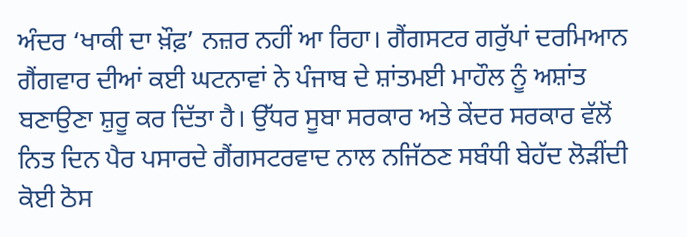ਅੰਦਰ ‘ਖਾਕੀ ਦਾ ਖ਼ੌਫ਼’ ਨਜ਼ਰ ਨਹੀਂ ਆ ਰਿਹਾ। ਗੈਂਗਸਟਰ ਗਰੁੱਪਾਂ ਦਰਮਿਆਨ ਗੈਂਗਵਾਰ ਦੀਆਂ ਕਈ ਘਟਨਾਵਾਂ ਨੇ ਪੰਜਾਬ ਦੇ ਸ਼ਾਂਤਮਈ ਮਾਹੌਲ ਨੂੰ ਅਸ਼ਾਂਤ ਬਣਾਉਣਾ ਸ਼ੁਰੂ ਕਰ ਦਿੱਤਾ ਹੈ। ਉੱਧਰ ਸੂਬਾ ਸਰਕਾਰ ਅਤੇ ਕੇਂਦਰ ਸਰਕਾਰ ਵੱਲੋਂ ਨਿਤ ਦਿਨ ਪੈਰ ਪਸਾਰਦੇ ਗੈਂਗਸਟਰਵਾਦ ਨਾਲ ਨਜਿੱਠਣ ਸਬੰਧੀ ਬੇਹੱਦ ਲੋੜੀਂਦੀ ਕੋਈ ਠੋਸ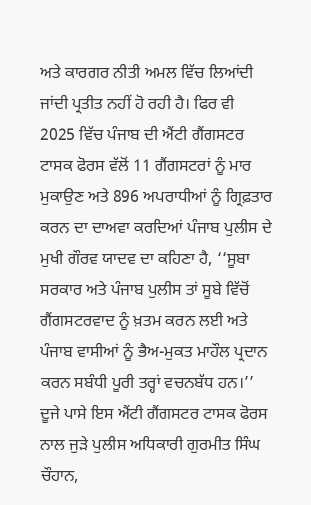ਅਤੇ ਕਾਰਗਰ ਨੀਤੀ ਅਮਲ ਵਿੱਚ ਲਿਆਂਦੀ ਜਾਂਦੀ ਪ੍ਰਤੀਤ ਨਹੀਂ ਹੋ ਰਹੀ ਹੈ। ਫਿਰ ਵੀ 2025 ਵਿੱਚ ਪੰਜਾਬ ਦੀ ਐਂਟੀ ਗੈਂਗਸਟਰ ਟਾਸਕ ਫੋਰਸ ਵੱਲੋਂ 11 ਗੈਂਗਸਟਰਾਂ ਨੂੰ ਮਾਰ ਮੁਕਾਉਣ ਅਤੇ 896 ਅਪਰਾਧੀਆਂ ਨੂੰ ਗ੍ਰਿਫ਼ਤਾਰ ਕਰਨ ਦਾ ਦਾਅਵਾ ਕਰਦਿਆਂ ਪੰਜਾਬ ਪੁਲੀਸ ਦੇ ਮੁਖੀ ਗੌਰਵ ਯਾਦਵ ਦਾ ਕਹਿਣਾ ਹੈ, ‘‘ਸੂਬਾ ਸਰਕਾਰ ਅਤੇ ਪੰਜਾਬ ਪੁਲੀਸ ਤਾਂ ਸੂਬੇ ਵਿੱਚੋਂ ਗੈਂਗਸਟਰਵਾਦ ਨੂੰ ਖ਼ਤਮ ਕਰਨ ਲਈ ਅਤੇ ਪੰਜਾਬ ਵਾਸੀਆਂ ਨੂੰ ਭੈਅ-ਮੁਕਤ ਮਾਹੌਲ ਪ੍ਰਦਾਨ ਕਰਨ ਸਬੰਧੀ ਪੂਰੀ ਤਰ੍ਹਾਂ ਵਚਨਬੱਧ ਹਨ।’’
ਦੂਜੇ ਪਾਸੇ ਇਸ ਐਂਟੀ ਗੈਂਗਸਟਰ ਟਾਸਕ ਫੋਰਸ ਨਾਲ ਜੁੜੇ ਪੁਲੀਸ ਅਧਿਕਾਰੀ ਗੁਰਮੀਤ ਸਿੰਘ ਚੌਹਾਨ,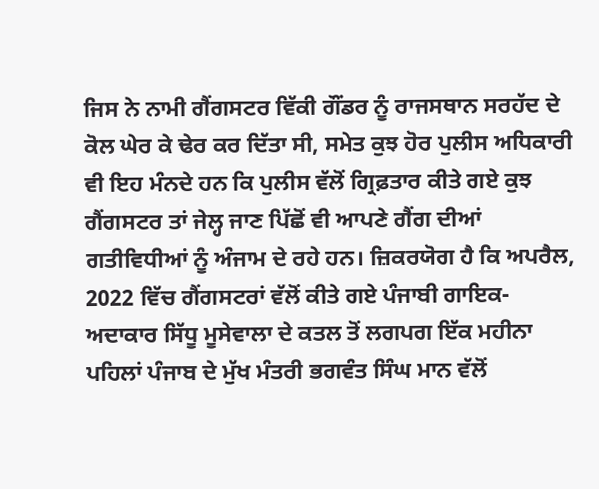ਜਿਸ ਨੇ ਨਾਮੀ ਗੈਂਗਸਟਰ ਵਿੱਕੀ ਗੌਂਡਰ ਨੂੰ ਰਾਜਸਥਾਨ ਸਰਹੱਦ ਦੇ ਕੋਲ ਘੇਰ ਕੇ ਢੇਰ ਕਰ ਦਿੱਤਾ ਸੀ, ਸਮੇਤ ਕੁਝ ਹੋਰ ਪੁਲੀਸ ਅਧਿਕਾਰੀ ਵੀ ਇਹ ਮੰਨਦੇ ਹਨ ਕਿ ਪੁਲੀਸ ਵੱਲੋਂ ਗ੍ਰਿਫ਼ਤਾਰ ਕੀਤੇ ਗਏ ਕੁਝ ਗੈਂਗਸਟਰ ਤਾਂ ਜੇਲ੍ਹ ਜਾਣ ਪਿੱਛੋਂ ਵੀ ਆਪਣੇ ਗੈਂਗ ਦੀਆਂ ਗਤੀਵਿਧੀਆਂ ਨੂੰ ਅੰਜਾਮ ਦੇ ਰਹੇ ਹਨ। ਜ਼ਿਕਰਯੋਗ ਹੈ ਕਿ ਅਪਰੈਲ, 2022 ਵਿੱਚ ਗੈਂਗਸਟਰਾਂ ਵੱਲੋਂ ਕੀਤੇ ਗਏ ਪੰਜਾਬੀ ਗਾਇਕ-ਅਦਾਕਾਰ ਸਿੱਧੂ ਮੂਸੇਵਾਲਾ ਦੇ ਕਤਲ ਤੋਂ ਲਗਪਗ ਇੱਕ ਮਹੀਨਾ ਪਹਿਲਾਂ ਪੰਜਾਬ ਦੇ ਮੁੱਖ ਮੰਤਰੀ ਭਗਵੰਤ ਸਿੰਘ ਮਾਨ ਵੱਲੋਂ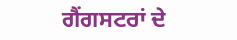ਗੈਂਗਸਟਰਾਂ ਦੇ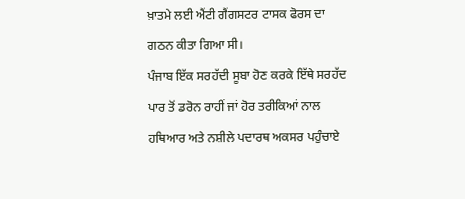ਖ਼ਾਤਮੇ ਲਈ ਐਂਟੀ ਗੈਂਗਸਟਰ ਟਾਸਕ ਫੋਰਸ ਦਾ ਗਠਨ ਕੀਤਾ ਗਿਆ ਸੀ।
ਪੰਜਾਬ ਇੱਕ ਸਰਹੱਦੀ ਸੂਬਾ ਹੋਣ ਕਰਕੇ ਇੱਥੇ ਸਰਹੱਦ ਪਾਰ ਤੋਂ ਡਰੋਨ ਰਾਹੀਂ ਜਾਂ ਹੋਰ ਤਰੀਕਿਆਂ ਨਾਲ ਹਥਿਆਰ ਅਤੇ ਨਸ਼ੀਲੇ ਪਦਾਰਥ ਅਕਸਰ ਪਹੁੰਚਾਏ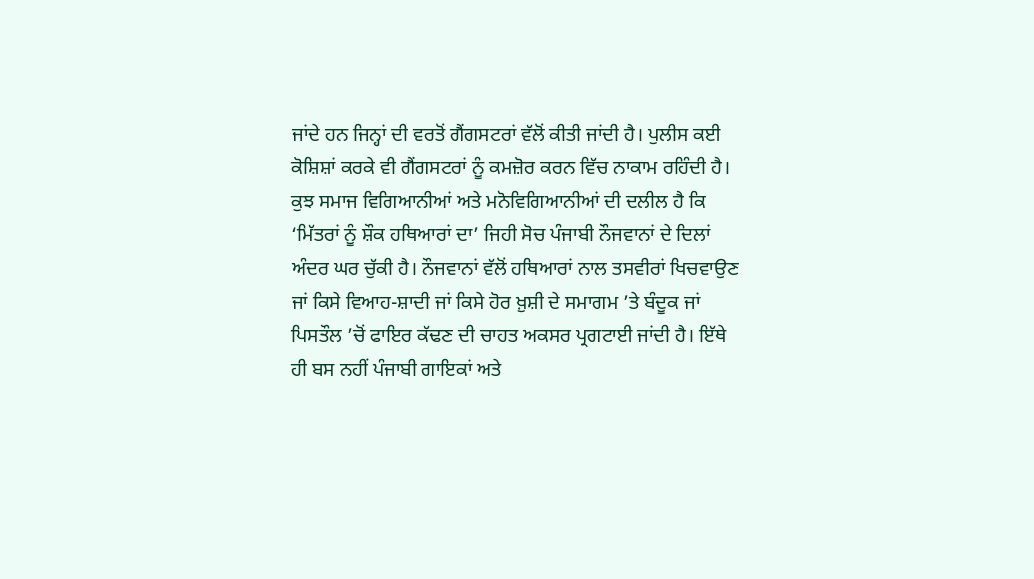ਜਾਂਦੇ ਹਨ ਜਿਨ੍ਹਾਂ ਦੀ ਵਰਤੋਂ ਗੈਂਗਸਟਰਾਂ ਵੱਲੋਂ ਕੀਤੀ ਜਾਂਦੀ ਹੈ। ਪੁਲੀਸ ਕਈ ਕੋਸ਼ਿਸ਼ਾਂ ਕਰਕੇ ਵੀ ਗੈਂਗਸਟਰਾਂ ਨੂੰ ਕਮਜ਼ੋਰ ਕਰਨ ਵਿੱਚ ਨਾਕਾਮ ਰਹਿੰਦੀ ਹੈ। ਕੁਝ ਸਮਾਜ ਵਿਗਿਆਨੀਆਂ ਅਤੇ ਮਨੋਵਿਗਿਆਨੀਆਂ ਦੀ ਦਲੀਲ ਹੈ ਕਿ ‘ਮਿੱਤਰਾਂ ਨੂੰ ਸ਼ੌਕ ਹਥਿਆਰਾਂ ਦਾ’ ਜਿਹੀ ਸੋਚ ਪੰਜਾਬੀ ਨੌਜਵਾਨਾਂ ਦੇ ਦਿਲਾਂ ਅੰਦਰ ਘਰ ਚੁੱਕੀ ਹੈ। ਨੌਜਵਾਨਾਂ ਵੱਲੋਂ ਹਥਿਆਰਾਂ ਨਾਲ ਤਸਵੀਰਾਂ ਖਿਚਵਾਉਣ ਜਾਂ ਕਿਸੇ ਵਿਆਹ-ਸ਼ਾਦੀ ਜਾਂ ਕਿਸੇ ਹੋਰ ਖ਼ੁਸ਼ੀ ਦੇ ਸਮਾਗਮ ’ਤੇ ਬੰਦੂਕ ਜਾਂ ਪਿਸਤੌਲ ’ਚੋਂ ਫਾਇਰ ਕੱਢਣ ਦੀ ਚਾਹਤ ਅਕਸਰ ਪ੍ਰਗਟਾਈ ਜਾਂਦੀ ਹੈ। ਇੱਥੇ ਹੀ ਬਸ ਨਹੀਂ ਪੰਜਾਬੀ ਗਾਇਕਾਂ ਅਤੇ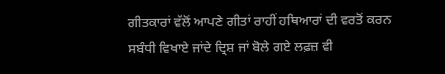ਗੀਤਕਾਰਾਂ ਵੱਲੋਂ ਆਪਣੇ ਗੀਤਾਂ ਰਾਹੀਂ ਹਥਿਆਰਾਂ ਦੀ ਵਰਤੋਂ ਕਰਨ ਸਬੰਧੀ ਵਿਖਾਏ ਜਾਂਦੇ ਦ੍ਰਿਸ਼ ਜਾਂ ਬੋਲੇ ਗਏ ਲਫ਼ਜ਼ ਵੀ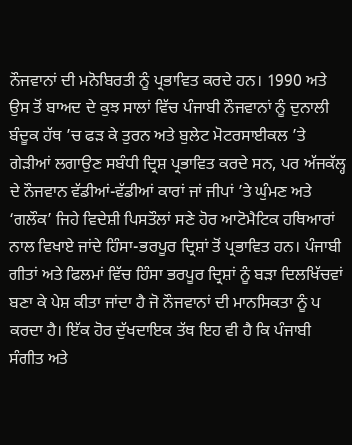ਨੌਜਵਾਨਾਂ ਦੀ ਮਨੋਬਿਰਤੀ ਨੂੰ ਪ੍ਰਭਾਵਿਤ ਕਰਦੇ ਹਨ। 1990 ਅਤੇ ਉਸ ਤੋਂ ਬਾਅਦ ਦੇ ਕੁਝ ਸਾਲਾਂ ਵਿੱਚ ਪੰਜਾਬੀ ਨੌਜਵਾਨਾਂ ਨੂੰ ਦੁਨਾਲੀ ਬੰਦੂਕ ਹੱਥ ’ਚ ਫੜ ਕੇ ਤੁਰਨ ਅਤੇ ਬੁਲੇਟ ਮੋਟਰਸਾਈਕਲ ’ਤੇ ਗੇੜੀਆਂ ਲਗਾਉਣ ਸਬੰਧੀ ਦ੍ਰਿਸ਼ ਪ੍ਰਭਾਵਿਤ ਕਰਦੇ ਸਨ, ਪਰ ਅੱਜਕੱਲ੍ਹ ਦੇ ਨੌਜਵਾਨ ਵੱਡੀਆਂ-ਵੱਡੀਆਂ ਕਾਰਾਂ ਜਾਂ ਜੀਪਾਂ ’ਤੇ ਘੁੰਮਣ ਅਤੇ ‘ਗਲੌਕ’ ਜਿਹੇ ਵਿਦੇਸ਼ੀ ਪਿਸਤੌਲਾਂ ਸਣੇ ਹੋਰ ਆਟੋਮੈਟਿਕ ਹਥਿਆਰਾਂ ਨਾਲ ਵਿਖਾਏ ਜਾਂਦੇ ਹਿੰਸਾ-ਭਰਪੂਰ ਦ੍ਰਿਸ਼ਾਂ ਤੋਂ ਪ੍ਰਭਾਵਿਤ ਹਨ। ਪੰਜਾਬੀ ਗੀਤਾਂ ਅਤੇ ਫਿਲਮਾਂ ਵਿੱਚ ਹਿੰਸਾ ਭਰਪੂਰ ਦ੍ਰਿਸ਼ਾਂ ਨੂੰ ਬੜਾ ਦਿਲਖਿੱਚਵਾਂ ਬਣਾ ਕੇ ਪੇਸ਼ ਕੀਤਾ ਜਾਂਦਾ ਹੈ ਜੋ ਨੌਜਵਾਨਾਂ ਦੀ ਮਾਨਸਿਕਤਾ ਨੂੰ ਪ ਕਰਦਾ ਹੈ। ਇੱਕ ਹੋਰ ਦੁੱਖਦਾਇਕ ਤੱਥ ਇਹ ਵੀ ਹੈ ਕਿ ਪੰਜਾਬੀ ਸੰਗੀਤ ਅਤੇ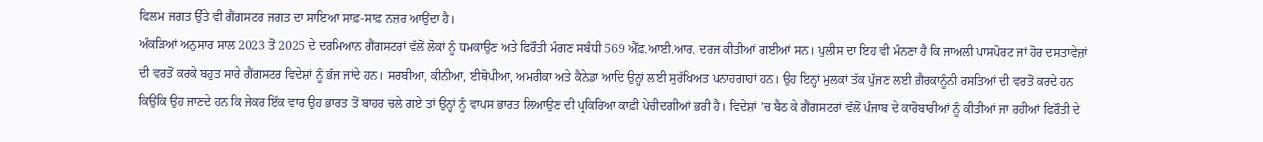ਫਿਲਮ ਜਗਤ ਉੱਤੇ ਵੀ ਗੈਂਗਸਟਰ ਜਗਤ ਦਾ ਸਾਇਆ ਸਾਫ਼-ਸਾਫ਼ ਨਜ਼ਰ ਆਉਂਦਾ ਹੈ।
ਅੰਕੜਿਆਂ ਅਨੁਸਾਰ ਸਾਲ 2023 ਤੋਂ 2025 ਦੇ ਦਰਮਿਆਨ ਗੈਂਗਸਟਰਾਂ ਵੱਲੋਂ ਲੋਕਾਂ ਨੂੰ ਧਮਕਾਉਣ ਅਤੇ ਫਿਰੌਤੀ ਮੰਗਣ ਸਬੰਧੀ 569 ਐੱਫ਼.ਆਈ.ਆਰ. ਦਰਜ ਕੀਤੀਆਂ ਗਈਆਂ ਸਨ। ਪੁਲੀਸ ਦਾ ਇਹ ਵੀ ਮੰਨਣਾ ਹੈ ਕਿ ਜਾਅਲੀ ਪਾਸਪੋਰਟ ਜਾਂ ਹੋਰ ਦਸਤਾਵੇਜ਼ਾਂ ਦੀ ਵਰਤੋਂ ਕਰਕੇ ਬਹੁਤ ਸਾਰੇ ਗੈਂਗਸਟਰ ਵਿਦੇਸ਼ਾਂ ਨੂੰ ਭੱਜ ਜਾਂਦੇ ਹਨ। ਸਰਬੀਆ, ਕੀਨੀਆ, ਈਥੋਪੀਆ, ਅਮਰੀਕਾ ਅਤੇ ਕੈਨੇਡਾ ਆਦਿ ਉਨ੍ਹਾਂ ਲਈ ਸੁਰੱਖਿਅਤ ਪਨਾਹਗਾਹਾਂ ਹਨ। ਉਹ ਇਨ੍ਹਾਂ ਮੁਲਕਾਂ ਤੱਕ ਪੁੱਜਣ ਲਈ ਗ਼ੈਰਕਾਨੂੰਨੀ ਰਸਤਿਆਂ ਦੀ ਵਰਤੋਂ ਕਰਦੇ ਹਨ ਕਿਉਂਕਿ ਉਹ ਜਾਣਦੇ ਹਨ ਕਿ ਜੇਕਰ ਇੱਕ ਵਾਰ ਉਹ ਭਾਰਤ ਤੋਂ ਬਾਹਰ ਚਲੇ ਗਏ ਤਾਂ ਉਨ੍ਹਾਂ ਨੂੰ ਵਾਪਸ ਭਾਰਤ ਲਿਆਉਣ ਦੀ ਪ੍ਰਕਿਰਿਆ ਕਾਫ਼ੀ ਪੇਚੀਦਗੀਆਂ ਭਰੀ ਹੈ। ਵਿਦੇਸ਼ਾਂ ’ਚ ਬੈਠ ਕੇ ਗੈਂਗਸਟਰਾਂ ਵੱਲੋਂ ਪੰਜਾਬ ਦੇ ਕਾਰੋਬਾਰੀਆਂ ਨੂੰ ਕੀਤੀਆਂ ਜਾ ਰਹੀਆਂ ਫਿਰੌਤੀ ਦੇ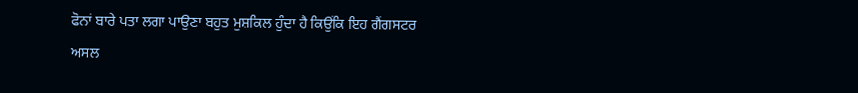ਫੋਨਾਂ ਬਾਰੇ ਪਤਾ ਲਗਾ ਪਾਉਣਾ ਬਹੁਤ ਮੁਸ਼ਕਿਲ ਹੁੰਦਾ ਹੈ ਕਿਉਂਕਿ ਇਹ ਗੈਂਗਸਟਰ ਅਸਲ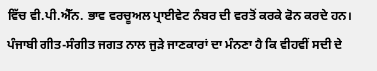ਵਿੱਚ ਵੀ.ਪੀ.ਐੱਨ. ਭਾਵ ਵਰਚੂਅਲ ਪ੍ਰਾਈਵੇਟ ਨੰਬਰ ਦੀ ਵਰਤੋਂ ਕਰਕੇ ਫੋਨ ਕਰਦੇ ਹਨ।
ਪੰਜਾਬੀ ਗੀਤ-ਸੰਗੀਤ ਜਗਤ ਨਾਲ ਜੁੜੇ ਜਾਣਕਾਰਾਂ ਦਾ ਮੰਨਣਾ ਹੈ ਕਿ ਵੀਹਵੀਂ ਸਦੀ ਦੇ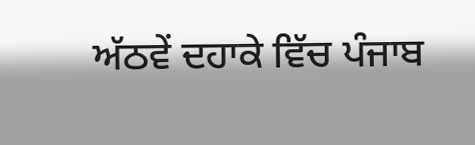ਅੱਠਵੇਂ ਦਹਾਕੇ ਵਿੱਚ ਪੰਜਾਬ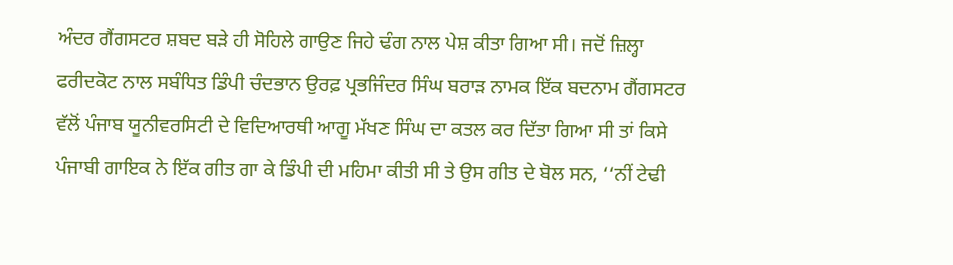ਅੰਦਰ ਗੈਂਗਸਟਰ ਸ਼ਬਦ ਬੜੇ ਹੀ ਸੋਹਿਲੇ ਗਾਉਣ ਜਿਹੇ ਢੰਗ ਨਾਲ ਪੇਸ਼ ਕੀਤਾ ਗਿਆ ਸੀ। ਜਦੋਂ ਜ਼ਿਲ੍ਹਾ ਫਰੀਦਕੋਟ ਨਾਲ ਸਬੰਧਿਤ ਡਿੰਪੀ ਚੰਦਭਾਨ ਉਰਫ਼ ਪ੍ਰਭਜਿੰਦਰ ਸਿੰਘ ਬਰਾੜ ਨਾਮਕ ਇੱਕ ਬਦਨਾਮ ਗੈਂਗਸਟਰ ਵੱਲੋਂ ਪੰਜਾਬ ਯੂਨੀਵਰਸਿਟੀ ਦੇ ਵਿਦਿਆਰਥੀ ਆਗੂ ਮੱਖਣ ਸਿੰਘ ਦਾ ਕਤਲ ਕਰ ਦਿੱਤਾ ਗਿਆ ਸੀ ਤਾਂ ਕਿਸੇ ਪੰਜਾਬੀ ਗਾਇਕ ਨੇ ਇੱਕ ਗੀਤ ਗਾ ਕੇ ਡਿੰਪੀ ਦੀ ਮਹਿਮਾ ਕੀਤੀ ਸੀ ਤੇ ਉਸ ਗੀਤ ਦੇ ਬੋਲ ਸਨ, ‘‘ਨੀਂ ਟੇਢੀ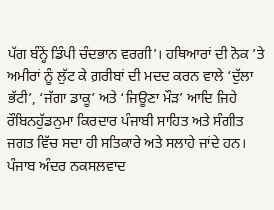ਪੱਗ ਬੰਨ੍ਹੇਂ ਡਿੰਪੀ ਚੰਦਭਾਨ ਵਰਗੀ’। ਹਥਿਆਰਾਂ ਦੀ ਨੋਕ ’ਤੇ ਅਮੀਰਾਂ ਨੂੰ ਲੁੱਟ ਕੇ ਗ਼ਰੀਬਾਂ ਦੀ ਮਦਦ ਕਰਨ ਵਾਲੇ ‘ਦੁੱਲਾ ਭੱਟੀ’, ‘ਜੱਗਾ ਡਾਕੂ’ ਅਤੇ ‘ਜਿਊਣਾ ਮੌੜ’ ਆਦਿ ਜਿਹੇ ਰੌਬਿਨਹੁੱਡਨੁਮਾ ਕਿਰਦਾਰ ਪੰਜਾਬੀ ਸਾਹਿਤ ਅਤੇ ਸੰਗੀਤ ਜਗਤ ਵਿੱਚ ਸਦਾ ਹੀ ਸਤਿਕਾਰੇ ਅਤੇ ਸਲਾਹੇ ਜਾਂਦੇ ਹਨ। ਪੰਜਾਬ ਅੰਦਰ ਨਕਸਲਵਾਦ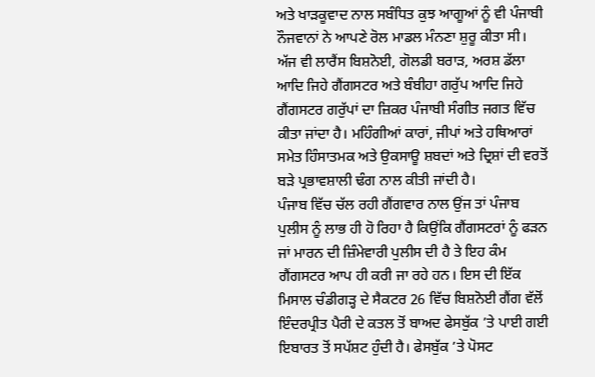ਅਤੇ ਖਾੜਕੂਵਾਦ ਨਾਲ ਸਬੰਧਿਤ ਕੁਝ ਆਗੂਆਂ ਨੂੰ ਵੀ ਪੰਜਾਬੀ ਨੌਜਵਾਨਾਂ ਨੇ ਆਪਣੇ ਰੋਲ ਮਾਡਲ ਮੰਨਣਾ ਸ਼ੁਰੂ ਕੀਤਾ ਸੀ। ਅੱਜ ਵੀ ਲਾਰੈਂਸ ਬਿਸ਼ਨੋਈ, ਗੋਲਡੀ ਬਰਾੜ, ਅਰਸ਼ ਡੱਲਾ ਆਦਿ ਜਿਹੇ ਗੈਂਗਸਟਰ ਅਤੇ ਬੰਬੀਹਾ ਗਰੁੱਪ ਆਦਿ ਜਿਹੇ ਗੈਂਗਸਟਰ ਗਰੁੱਪਾਂ ਦਾ ਜ਼ਿਕਰ ਪੰਜਾਬੀ ਸੰਗੀਤ ਜਗਤ ਵਿੱਚ ਕੀਤਾ ਜਾਂਦਾ ਹੈ। ਮਹਿੰਗੀਆਂ ਕਾਰਾਂ, ਜੀਪਾਂ ਅਤੇ ਹਥਿਆਰਾਂ ਸਮੇਤ ਹਿੰਸਾਤਮਕ ਅਤੇ ਉਕਸਾਊ ਸ਼ਬਦਾਂ ਅਤੇ ਦ੍ਰਿਸ਼ਾਂ ਦੀ ਵਰਤੋਂ ਬੜੇ ਪ੍ਰਭਾਵਸ਼ਾਲੀ ਢੰਗ ਨਾਲ ਕੀਤੀ ਜਾਂਦੀ ਹੈ।
ਪੰਜਾਬ ਵਿੱਚ ਚੱਲ ਰਹੀ ਗੈਂਗਵਾਰ ਨਾਲ ਉਂਜ ਤਾਂ ਪੰਜਾਬ ਪੁਲੀਸ ਨੂੰ ਲਾਭ ਹੀ ਹੋ ਰਿਹਾ ਹੈ ਕਿਉਂਕਿ ਗੈਂਗਸਟਰਾਂ ਨੂੰ ਫੜਨ ਜਾਂ ਮਾਰਨ ਦੀ ਜ਼ਿੰਮੇਵਾਰੀ ਪੁਲੀਸ ਦੀ ਹੈ ਤੇ ਇਹ ਕੰਮ ਗੈਂਗਸਟਰ ਆਪ ਹੀ ਕਰੀ ਜਾ ਰਹੇ ਹਨ। ਇਸ ਦੀ ਇੱਕ ਮਿਸਾਲ ਚੰਡੀਗੜ੍ਹ ਦੇ ਸੈਕਟਰ 26 ਵਿੱਚ ਬਿਸ਼ਨੋਈ ਗੈਂਗ ਵੱਲੋਂ ਇੰਦਰਪ੍ਰੀਤ ਪੈਰੀ ਦੇ ਕਤਲ ਤੋਂ ਬਾਅਦ ਫੇਸਬੁੱਕ ’ਤੇ ਪਾਈ ਗਈ ਇਬਾਰਤ ਤੋਂ ਸਪੱਸ਼ਟ ਹੁੰਦੀ ਹੈ। ਫੇਸਬੁੱਕ ’ਤੇ ਪੋਸਟ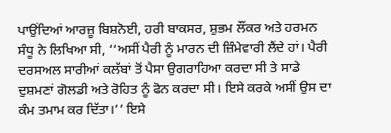ਪਾਉਂਦਿਆਂ ਆਰਜ਼ੂ ਬਿਸ਼ਨੋਈ, ਹਰੀ ਬਾਕਸਰ, ਸ਼ੁਭਮ ਲੌਂਕਰ ਅਤੇ ਹਰਮਨ ਸੰਧੂ ਨੇ ਲਿਖਿਆ ਸੀ, ‘‘ਅਸੀਂ ਪੈਰੀ ਨੂੰ ਮਾਰਨ ਦੀ ਜ਼ਿੰਮੇਵਾਰੀ ਲੈਂਦੇ ਹਾਂ। ਪੈਰੀ ਦਰਸਅਲ ਸਾਰੀਆਂ ਕਲੱਬਾਂ ਤੋਂ ਪੈਸਾ ਉਗਰਾਹਿਆ ਕਰਦਾ ਸੀ ਤੇ ਸਾਡੇ ਦੁਸ਼ਮਣਾਂ ਗੋਲਡੀ ਅਤੇ ਰੋਹਿਤ ਨੂੰ ਫੋਨ ਕਰਦਾ ਸੀ। ਇਸੇ ਕਰਕੇ ਅਸੀਂ ਉਸ ਦਾ ਕੰਮ ਤਮਾਮ ਕਰ ਦਿੱਤਾ।’’ ਇਸੇ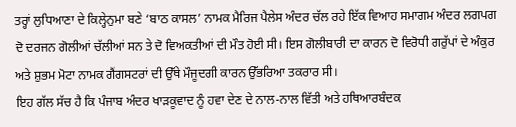ਤਰ੍ਹਾਂ ਲੁਧਿਆਣਾ ਦੇ ਕਿਲ੍ਹੇਨੁਮਾ ਬਣੇ ‘ਬਾਠ ਕਾਸਲ’ ਨਾਮਕ ਮੈਰਿਜ ਪੈਲੇਸ ਅੰਦਰ ਚੱਲ ਰਹੇ ਇੱਕ ਵਿਆਹ ਸਮਾਗਮ ਅੰਦਰ ਲਗਪਗ ਦੋ ਦਰਜਨ ਗੋਲੀਆਂ ਚੱਲੀਆਂ ਸਨ ਤੇ ਦੋ ਵਿਅਕਤੀਆਂ ਦੀ ਮੌਤ ਹੋਈ ਸੀ। ਇਸ ਗੋਲੀਬਾਰੀ ਦਾ ਕਾਰਨ ਦੋ ਵਿਰੋਧੀ ਗਰੁੱਪਾਂ ਦੇ ਅੰਕੁਰ ਅਤੇ ਸ਼ੁਭਮ ਮੋਟਾ ਨਾਮਕ ਗੈਂਗਸਟਰਾਂ ਦੀ ਉੱਥੇ ਮੌਜੂਦਗੀ ਕਾਰਨ ਉੱਭਰਿਆ ਤਕਰਾਰ ਸੀ।
ਇਹ ਗੱਲ ਸੱਚ ਹੈ ਕਿ ਪੰਜਾਬ ਅੰਦਰ ਖਾੜਕੂਵਾਦ ਨੂੰ ਹਵਾ ਦੇਣ ਦੇ ਨਾਲ-ਨਾਲ ਵਿੱਤੀ ਅਤੇ ਹਥਿਆਰਬੰਦਕ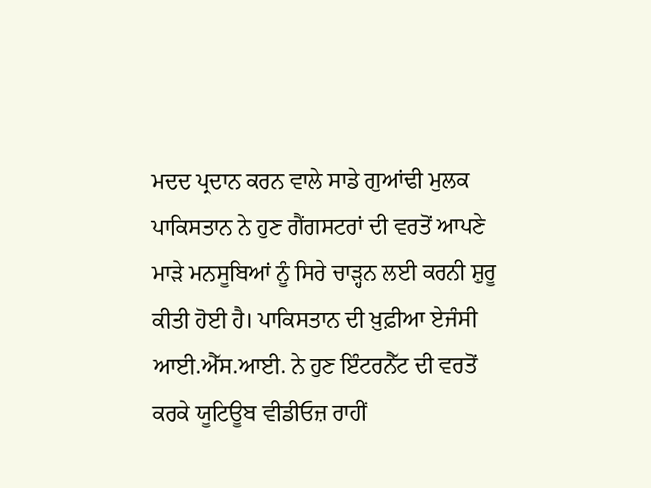ਮਦਦ ਪ੍ਰਦਾਨ ਕਰਨ ਵਾਲੇ ਸਾਡੇ ਗੁਆਂਢੀ ਮੁਲਕ ਪਾਕਿਸਤਾਨ ਨੇ ਹੁਣ ਗੈਂਗਸਟਰਾਂ ਦੀ ਵਰਤੋਂ ਆਪਣੇ ਮਾੜੇ ਮਨਸੂਬਿਆਂ ਨੂੰ ਸਿਰੇ ਚਾੜ੍ਹਨ ਲਈ ਕਰਨੀ ਸ਼ੁਰੂ ਕੀਤੀ ਹੋਈ ਹੈ। ਪਾਕਿਸਤਾਨ ਦੀ ਖ਼ੁਫ਼ੀਆ ਏਜੰਸੀ ਆਈ.ਐੱਸ.ਆਈ. ਨੇ ਹੁਣ ਇੰਟਰਨੈੱਟ ਦੀ ਵਰਤੋਂ ਕਰਕੇ ਯੂਟਿਊਬ ਵੀਡੀਓਜ਼ ਰਾਹੀਂ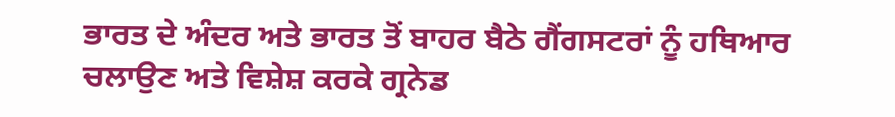ਭਾਰਤ ਦੇ ਅੰਦਰ ਅਤੇ ਭਾਰਤ ਤੋਂ ਬਾਹਰ ਬੈਠੇ ਗੈਂਗਸਟਰਾਂ ਨੂੰ ਹਥਿਆਰ ਚਲਾਉਣ ਅਤੇ ਵਿਸ਼ੇਸ਼ ਕਰਕੇ ਗ੍ਰਨੇਡ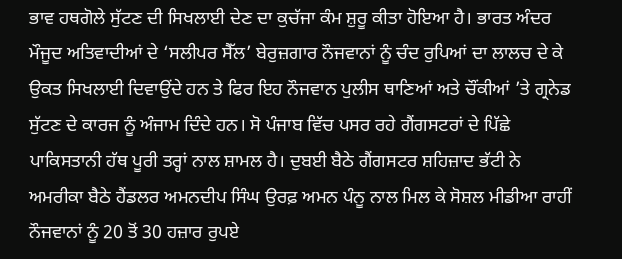ਭਾਵ ਹਥਗੋਲੇ ਸੁੱਟਣ ਦੀ ਸਿਖਲਾਈ ਦੇਣ ਦਾ ਕੁਚੱਜਾ ਕੰਮ ਸ਼ੁਰੂ ਕੀਤਾ ਹੋਇਆ ਹੈ। ਭਾਰਤ ਅੰਦਰ ਮੌਜੂਦ ਅਤਿਵਾਦੀਆਂ ਦੇ ‘ਸਲੀਪਰ ਸੈੱਲ’ ਬੇਰੁਜ਼ਗਾਰ ਨੌਜਵਾਨਾਂ ਨੂੰ ਚੰਦ ਰੁਪਿਆਂ ਦਾ ਲਾਲਚ ਦੇ ਕੇ ਉਕਤ ਸਿਖਲਾਈ ਦਿਵਾਉਂਦੇ ਹਨ ਤੇ ਫਿਰ ਇਹ ਨੌਜਵਾਨ ਪੁਲੀਸ ਥਾਣਿਆਂ ਅਤੇ ਚੌਂਕੀਆਂ ’ਤੇ ਗ੍ਰਨੇਡ ਸੁੱਟਣ ਦੇ ਕਾਰਜ ਨੂੰ ਅੰਜਾਮ ਦਿੰਦੇ ਹਨ। ਸੋ ਪੰਜਾਬ ਵਿੱਚ ਪਸਰ ਰਹੇ ਗੈਂਗਸਟਰਾਂ ਦੇ ਪਿੱਛੇ ਪਾਕਿਸਤਾਨੀ ਹੱਥ ਪੂਰੀ ਤਰ੍ਹਾਂ ਨਾਲ ਸ਼ਾਮਲ ਹੈ। ਦੁਬਈ ਬੈਠੇ ਗੈਂਗਸਟਰ ਸ਼ਹਿਜ਼ਾਦ ਭੱਟੀ ਨੇ ਅਮਰੀਕਾ ਬੈਠੇ ਹੈਂਡਲਰ ਅਮਨਦੀਪ ਸਿੰਘ ਉਰਫ਼ ਅਮਨ ਪੰਨੂ ਨਾਲ ਮਿਲ ਕੇ ਸੋਸ਼ਲ ਮੀਡੀਆ ਰਾਹੀਂ ਨੌਜਵਾਨਾਂ ਨੂੰ 20 ਤੋਂ 30 ਹਜ਼ਾਰ ਰੁਪਏ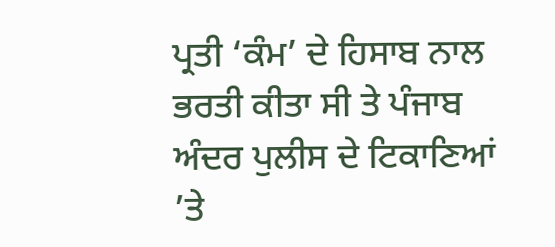ਪ੍ਰਤੀ ‘ਕੰਮ’ ਦੇ ਹਿਸਾਬ ਨਾਲ ਭਰਤੀ ਕੀਤਾ ਸੀ ਤੇ ਪੰਜਾਬ ਅੰਦਰ ਪੁਲੀਸ ਦੇ ਟਿਕਾਣਿਆਂ ’ਤੇ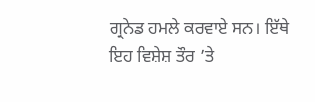ਗ੍ਰਨੇਡ ਹਮਲੇ ਕਰਵਾਏ ਸਨ। ਇੱਥੇ ਇਹ ਵਿਸ਼ੇਸ਼ ਤੌਰ ’ਤੇ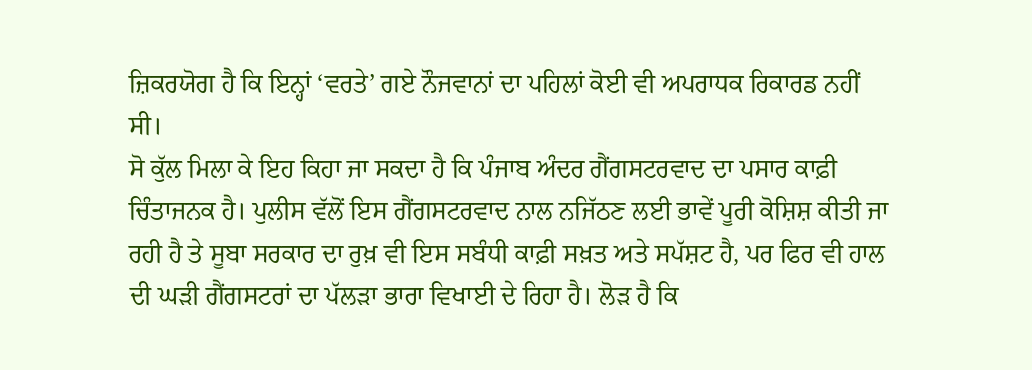ਜ਼ਿਕਰਯੋਗ ਹੈ ਕਿ ਇਨ੍ਹਾਂ ‘ਵਰਤੇ’ ਗਏ ਨੌਜਵਾਨਾਂ ਦਾ ਪਹਿਲਾਂ ਕੋਈ ਵੀ ਅਪਰਾਧਕ ਰਿਕਾਰਡ ਨਹੀਂ ਸੀ।
ਸੋ ਕੁੱਲ ਮਿਲਾ ਕੇ ਇਹ ਕਿਹਾ ਜਾ ਸਕਦਾ ਹੈ ਕਿ ਪੰਜਾਬ ਅੰਦਰ ਗੈਂਗਸਟਰਵਾਦ ਦਾ ਪਸਾਰ ਕਾਫ਼ੀ ਚਿੰਤਾਜਨਕ ਹੈ। ਪੁਲੀਸ ਵੱਲੋਂ ਇਸ ਗੈਂਗਸਟਰਵਾਦ ਨਾਲ ਨਜਿੱਠਣ ਲਈ ਭਾਵੇਂ ਪੂਰੀ ਕੋਸ਼ਿਸ਼ ਕੀਤੀ ਜਾ ਰਹੀ ਹੈ ਤੇ ਸੂਬਾ ਸਰਕਾਰ ਦਾ ਰੁਖ਼ ਵੀ ਇਸ ਸਬੰਧੀ ਕਾਫ਼ੀ ਸਖ਼ਤ ਅਤੇ ਸਪੱਸ਼ਟ ਹੈ, ਪਰ ਫਿਰ ਵੀ ਹਾਲ ਦੀ ਘੜੀ ਗੈਂਗਸਟਰਾਂ ਦਾ ਪੱਲੜਾ ਭਾਰਾ ਵਿਖਾਈ ਦੇ ਰਿਹਾ ਹੈ। ਲੋੜ ਹੈ ਕਿ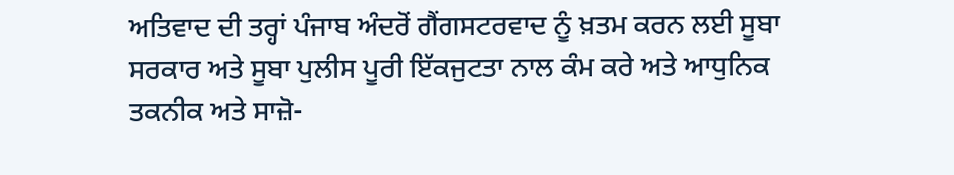ਅਤਿਵਾਦ ਦੀ ਤਰ੍ਹਾਂ ਪੰਜਾਬ ਅੰਦਰੋਂ ਗੈਂਗਸਟਰਵਾਦ ਨੂੰ ਖ਼ਤਮ ਕਰਨ ਲਈ ਸੂਬਾ ਸਰਕਾਰ ਅਤੇ ਸੂਬਾ ਪੁਲੀਸ ਪੂਰੀ ਇੱਕਜੁਟਤਾ ਨਾਲ ਕੰਮ ਕਰੇ ਅਤੇ ਆਧੁਨਿਕ ਤਕਨੀਕ ਅਤੇ ਸਾਜ਼ੋ-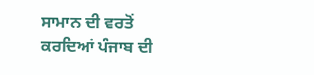ਸਾਮਾਨ ਦੀ ਵਰਤੋਂ ਕਰਦਿਆਂ ਪੰਜਾਬ ਦੀ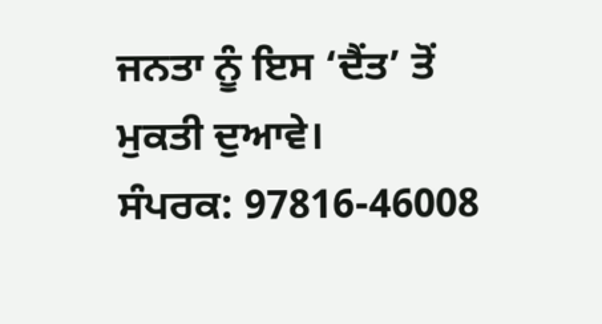ਜਨਤਾ ਨੂੰ ਇਸ ‘ਦੈਂਤ’ ਤੋਂ ਮੁਕਤੀ ਦੁਆਵੇ।
ਸੰਪਰਕ: 97816-46008